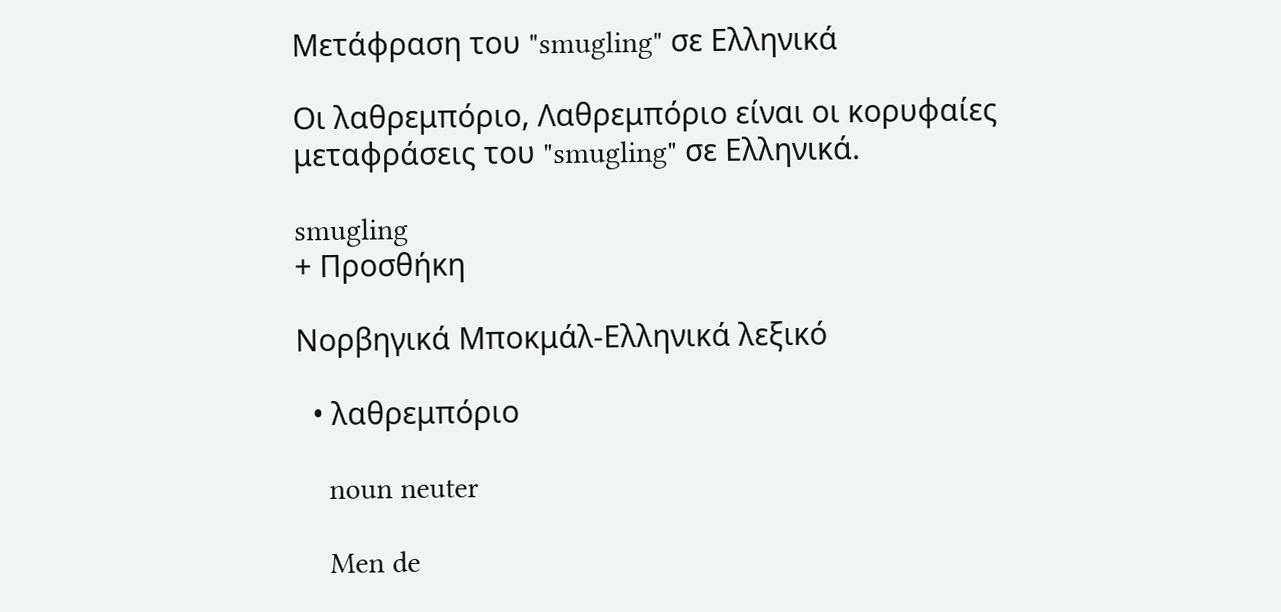Μετάφραση του "smugling" σε Ελληνικά

Οι λαθρεμπόριο, Λαθρεμπόριο είναι οι κορυφαίες μεταφράσεις του "smugling" σε Ελληνικά.

smugling
+ Προσθήκη

Νορβηγικά Μποκμάλ-Ελληνικά λεξικό

  • λαθρεμπόριο

    noun neuter

    Men de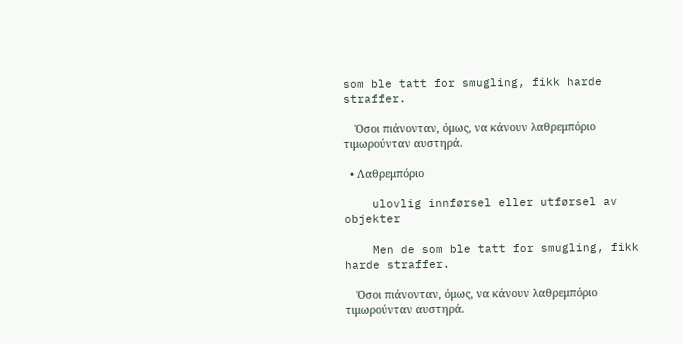som ble tatt for smugling, fikk harde straffer.

    Όσοι πιάνονταν, όμως, να κάνουν λαθρεμπόριο τιμωρούνταν αυστηρά.

  • Λαθρεμπόριο

    ulovlig innførsel eller utførsel av objekter

    Men de som ble tatt for smugling, fikk harde straffer.

    Όσοι πιάνονταν, όμως, να κάνουν λαθρεμπόριο τιμωρούνταν αυστηρά.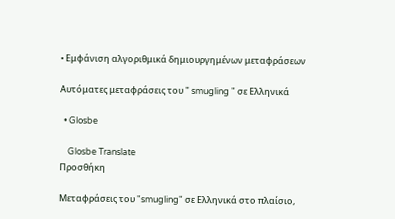• Εμφάνιση αλγοριθμικά δημιουργημένων μεταφράσεων

Αυτόματες μεταφράσεις του " smugling " σε Ελληνικά

  • Glosbe

    Glosbe Translate
Προσθήκη

Μεταφράσεις του "smugling" σε Ελληνικά στο πλαίσιο,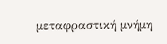μεταφραστική μνήμη